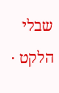שבלי הלקט ·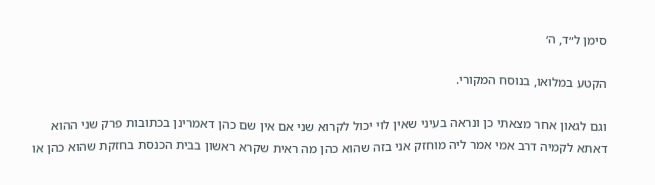סימן ל״ד, ה׳

הקטע במלואו, בנוסח המקורי.

וגם לגאון אחר מצאתי כן ונראה בעיני שאין לוי יכול לקרוא שני אם אין שם כהן דאמרינן בכתובות פרק שני ההוא דאתא לקמיה דרב אמי אמר ליה מוחזק אני בזה שהוא כהן מה ראית שקרא ראשון בבית הכנסת בחזקת שהוא כהן או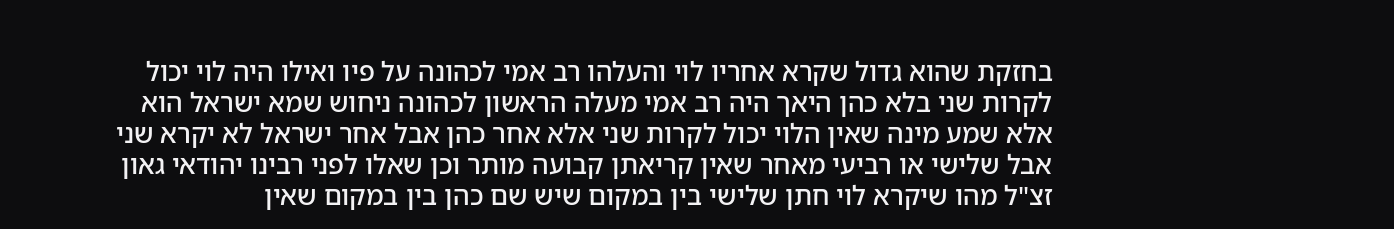בחזקת שהוא גדול שקרא אחריו לוי והעלהו רב אמי לכהונה על פיו ואילו היה לוי יכול לקרות שני בלא כהן היאך היה רב אמי מעלה הראשון לכהונה ניחוש שמא ישראל הוא אלא שמע מינה שאין הלוי יכול לקרות שני אלא אחר כהן אבל אחר ישראל לא יקרא שני אבל שלישי או רביעי מאחר שאין קריאתן קבועה מותר וכן שאלו לפני רבינו יהודאי גאון זצ"ל מהו שיקרא לוי חתן שלישי בין במקום שיש שם כהן בין במקום שאין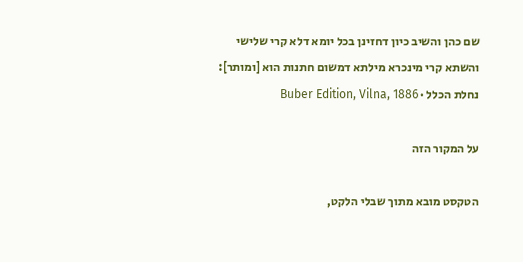שם כהן והשיב כיון דחזינן בכל יומא דלא קרי שלישי והשתא קרי מינכרא מילתא דמשום חתנות הוא [ומותר]:
נחלת הכלל · Buber Edition, Vilna, 1886

על המקור הזה

הטקסט מובא מתוך שבלי הלקט,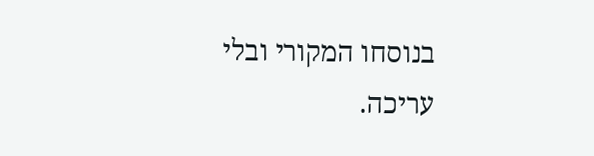בנוסחו המקורי ובלי עריכה.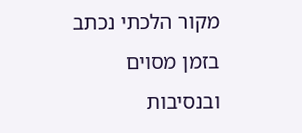מקור הלכתי נכתב בזמן מסוים ובנסיבות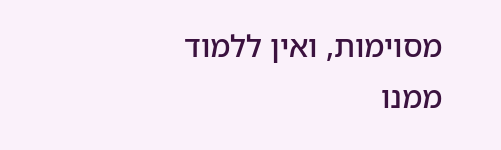מסוימות, ואין ללמוד ממנו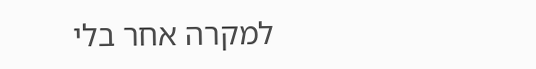למקרה אחר בלי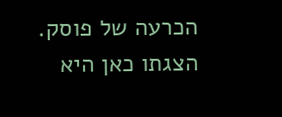הכרעה של פוסק. הצגתו כאן היא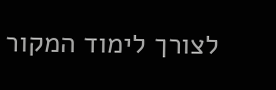לצורך לימוד המקור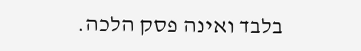בלבד ואינה פסק הלכה.